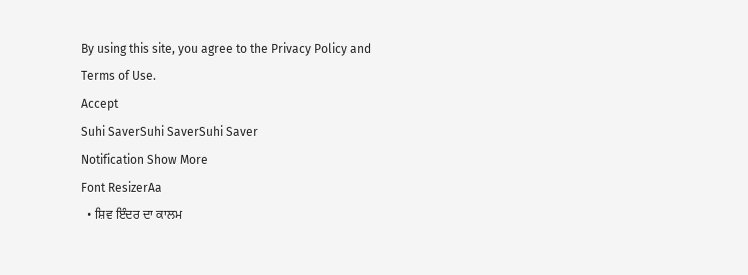By using this site, you agree to the Privacy Policy and Terms of Use.
Accept
Suhi SaverSuhi SaverSuhi Saver
Notification Show More
Font ResizerAa
  • ਸ਼ਿਵ ਇੰਦਰ ਦਾ ਕਾਲਮ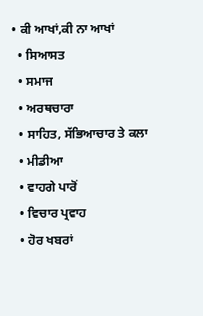• ਕੀ ਆਖਾਂ,ਕੀ ਨਾ ਆਖਾਂ
  • ਸਿਆਸਤ
  • ਸਮਾਜ
  • ਅਰਥਚਾਰਾ
  • ਸਾਹਿਤ, ਸੱਭਿਆਚਾਰ ਤੇ ਕਲਾ
  • ਮੀਡੀਆ
  • ਵਾਹਗੇ ਪਾਰੋਂ
  • ਵਿਚਾਰ ਪ੍ਰਵਾਹ
  • ਹੋਰ ਖਬਰਾਂ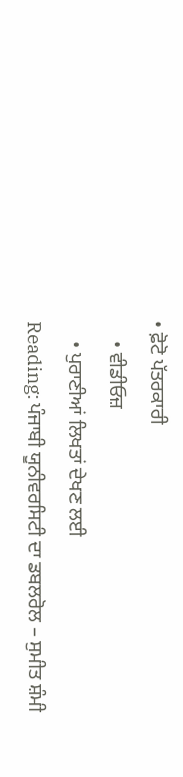• ਫ਼ੋਟੋ ਪੱਤਰਕਾਰੀ
    • ਵੀਡੀਓਜ਼
    • ਪੁਰਾਣੀਆਂ ਲਿਖਤਾਂ ਦੇਖਣ ਲਈ
Reading: ਪੰਜਾਬੀ ਯੂਨੀਵਰਸਿਟੀ ਦਾ ਡਬਲਰੋਲ – ਸੁਮੀਤ ਸ਼ੰਮੀ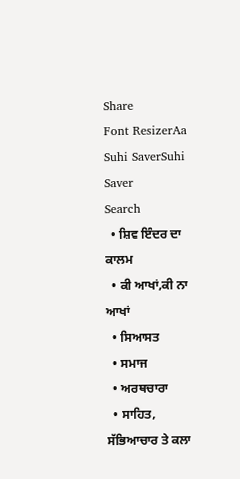Share
Font ResizerAa
Suhi SaverSuhi Saver
Search
  • ਸ਼ਿਵ ਇੰਦਰ ਦਾ ਕਾਲਮ
  • ਕੀ ਆਖਾਂ,ਕੀ ਨਾ ਆਖਾਂ
  • ਸਿਆਸਤ
  • ਸਮਾਜ
  • ਅਰਥਚਾਰਾ
  • ਸਾਹਿਤ, ਸੱਭਿਆਚਾਰ ਤੇ ਕਲਾ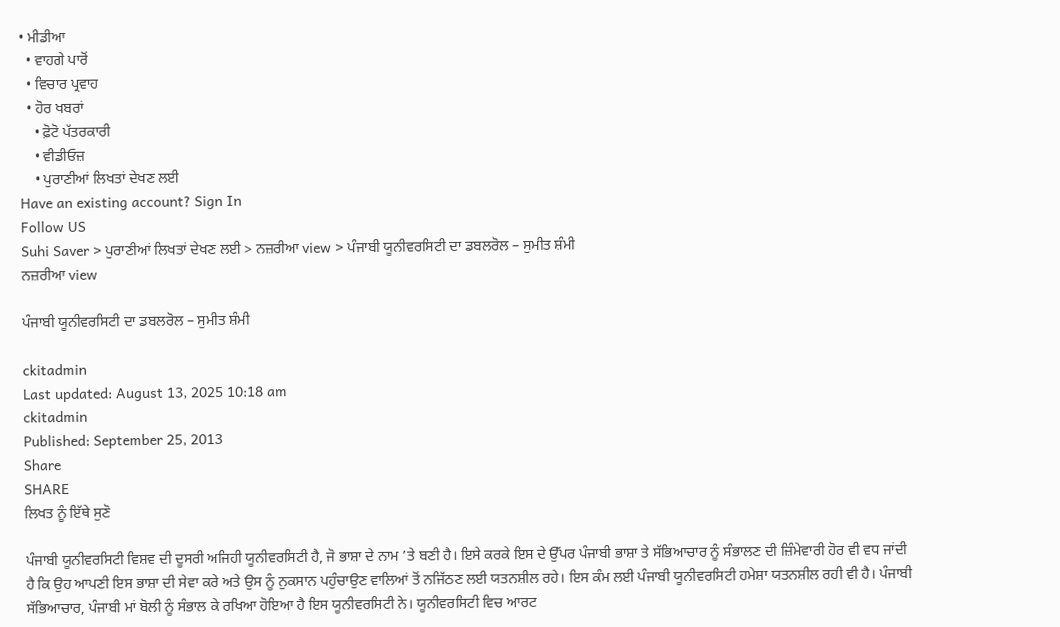• ਮੀਡੀਆ
  • ਵਾਹਗੇ ਪਾਰੋਂ
  • ਵਿਚਾਰ ਪ੍ਰਵਾਹ
  • ਹੋਰ ਖਬਰਾਂ
    • ਫ਼ੋਟੋ ਪੱਤਰਕਾਰੀ
    • ਵੀਡੀਓਜ਼
    • ਪੁਰਾਣੀਆਂ ਲਿਖਤਾਂ ਦੇਖਣ ਲਈ
Have an existing account? Sign In
Follow US
Suhi Saver > ਪੁਰਾਣੀਆਂ ਲਿਖਤਾਂ ਦੇਖਣ ਲਈ > ਨਜ਼ਰੀਆ view > ਪੰਜਾਬੀ ਯੂਨੀਵਰਸਿਟੀ ਦਾ ਡਬਲਰੋਲ – ਸੁਮੀਤ ਸ਼ੰਮੀ
ਨਜ਼ਰੀਆ view

ਪੰਜਾਬੀ ਯੂਨੀਵਰਸਿਟੀ ਦਾ ਡਬਲਰੋਲ – ਸੁਮੀਤ ਸ਼ੰਮੀ

ckitadmin
Last updated: August 13, 2025 10:18 am
ckitadmin
Published: September 25, 2013
Share
SHARE
ਲਿਖਤ ਨੂੰ ਇੱਥੇ ਸੁਣੋ

ਪੰਜਾਬੀ ਯੂਨੀਵਰਸਿਟੀ ਵਿਸ਼ਵ ਦੀ ਦੂਸਰੀ ਅਜਿਹੀ ਯੂਨੀਵਰਸਿਟੀ ਹੈ, ਜੋ ਭਾਸ਼ਾ ਦੇ ਨਾਮ ’ਤੇ ਬਣੀ ਹੈ। ਇਸੇ ਕਰਕੇ ਇਸ ਦੇ ਉੱਪਰ ਪੰਜਾਬੀ ਭਾਸ਼ਾ ਤੇ ਸੱਭਿਆਚਾਰ ਨੂੰ ਸੰਭਾਲਣ ਦੀ ਜ਼ਿੰਮੇਵਾਰੀ ਹੋਰ ਵੀ ਵਧ ਜਾਂਦੀ ਹੈ ਕਿ ਉਹ ਆਪਣੀ ਇਸ ਭਾਸ਼ਾ ਦੀ ਸੇਵਾ ਕਰੇ ਅਤੇ ਉਸ ਨੂੰ ਨੁਕਸਾਨ ਪਹੁੰਚਾਉਣ ਵਾਲਿਆਂ ਤੋਂ ਨਜਿੱਠਣ ਲਈ ਯਤਨਸ਼ੀਲ ਰਹੇ। ਇਸ ਕੰਮ ਲਈ ਪੰਜਾਬੀ ਯੂਨੀਵਰਸਿਟੀ ਹਮੇਸ਼ਾ ਯਤਨਸ਼ੀਲ ਰਹੀ ਵੀ ਹੈ। ਪੰਜਾਬੀ ਸੱਭਿਆਚਾਰ, ਪੰਜਾਬੀ ਮਾਂ ਬੋਲੀ ਨੂੰ ਸੰਭਾਲ ਕੇ ਰਖਿਆ ਹੋਇਆ ਹੈ ਇਸ ਯੂਨੀਵਰਸਿਟੀ ਨੇ। ਯੂਨੀਵਰਸਿਟੀ ਵਿਚ ਆਰਟ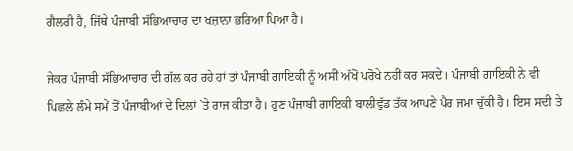ਗੈਲਰੀ ਹੈ, ਜਿੱਥੇ ਪੰਜਾਬੀ ਸੱਭਿਆਚਾਰ ਦਾ ਖਜ਼ਾਨਾ ਭਰਿਆ ਪਿਆ ਹੈ।

ਜੇਕਰ ਪੰਜਾਬੀ ਸੱਭਿਆਚਾਰ ਦੀ ਗੱਲ ਕਰ ਰਹੇ ਹਾਂ ਤਾਂ ਪੰਜਾਬੀ ਗਾਇਕੀ ਨੂੰ ਅਸੀਂ ਅੱਖੋਂ ਪਰੋਖੇ ਨਹੀਂ ਕਰ ਸਕਦੇ। ਪੰਜਾਬੀ ਗਾਇਕੀ ਨੇ ਵੀ ਪਿਛਲੇ ਲੰਮੇ ਸਮੇਂ ਤੋਂ ਪੰਜਾਬੀਆਂ ਦੇ ਦਿਲਾਂ `ਤੇ ਰਾਜ ਕੀਤਾ ਹੈ। ਹੁਣ ਪੰਜਾਬੀ ਗਾਇਕੀ ਬਾਲੀਵੁੱਡ ਤੱਕ ਆਪਣੇ ਪੈਰ ਜਮਾ ਚੁੱਕੀ ਹੈ। ਇਸ ਸਦੀ ਤੇ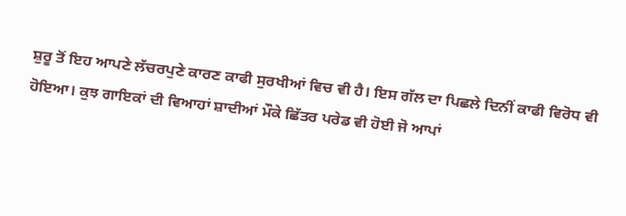ਸ਼ੁਰੂ ਤੋਂ ਇਹ ਆਪਣੇ ਲੱਚਰਪੁਣੇ ਕਾਰਣ ਕਾਫੀ ਸੁਰਖੀਆਂ ਵਿਚ ਵੀ ਹੈ। ਇਸ ਗੱਲ ਦਾ ਪਿਛਲੇ ਦਿਨੀਂ ਕਾਫੀ ਵਿਰੋਧ ਵੀ ਹੋਇਆ। ਕੁਝ ਗਾਇਕਾਂ ਦੀ ਵਿਆਹਾਂ ਸ਼ਾਦੀਆਂ ਮੌਕੇ ਛਿੱਤਰ ਪਰੇਡ ਵੀ ਹੋਈ ਜੋ ਆਪਾਂ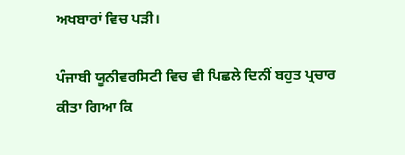ਅਖਬਾਰਾਂ ਵਿਚ ਪੜੀ।

ਪੰਜਾਬੀ ਯੂਨੀਵਰਸਿਟੀ ਵਿਚ ਵੀ ਪਿਛਲੇ ਦਿਨੀਂ ਬਹੁਤ ਪ੍ਰਚਾਰ ਕੀਤਾ ਗਿਆ ਕਿ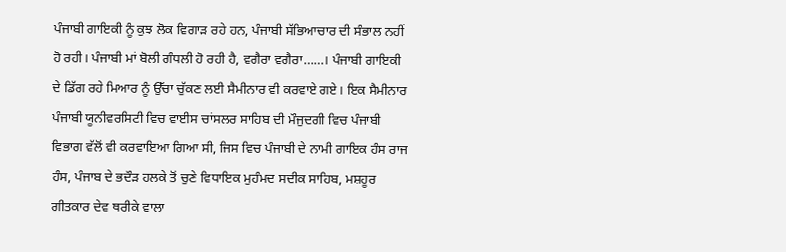ਪੰਜਾਬੀ ਗਾਇਕੀ ਨੂੰ ਕੁਝ ਲੋਕ ਵਿਗਾੜ ਰਹੇ ਹਨ, ਪੰਜਾਬੀ ਸੱਭਿਆਚਾਰ ਦੀ ਸੰਭਾਲ ਨਹੀਂ ਹੋ ਰਹੀ। ਪੰਜਾਬੀ ਮਾਂ ਬੋਲੀ ਗੰਧਲੀ ਹੋ ਰਹੀ ਹੈ, ਵਗੈਰਾ ਵਗੈਰਾ……। ਪੰਜਾਬੀ ਗਾਇਕੀ ਦੇ ਡਿੱਗ ਰਹੇ ਮਿਆਰ ਨੂੰ ਉੱਚਾ ਚੁੱਕਣ ਲਈ ਸੈਮੀਨਾਰ ਵੀ ਕਰਵਾਏ ਗਏ। ਇਕ ਸੈਮੀਨਾਰ ਪੰਜਾਬੀ ਯੂਨੀਵਰਸਿਟੀ ਵਿਚ ਵਾਈਸ ਚਾਂਸਲਰ ਸਾਹਿਬ ਦੀ ਮੌਜੁਦਗੀ ਵਿਚ ਪੰਜਾਬੀ ਵਿਭਾਗ ਵੱਲੋਂ ਵੀ ਕਰਵਾਇਆ ਗਿਆ ਸੀ, ਜਿਸ ਵਿਚ ਪੰਜਾਬੀ ਦੇ ਨਾਮੀ ਗਾਇਕ ਹੰਸ ਰਾਜ ਹੰਸ, ਪੰਜਾਬ ਦੇ ਭਦੌੜ ਹਲਕੇ ਤੋਂ ਚੁਣੇ ਵਿਧਾਇਕ ਮੁਹੰਮਦ ਸਦੀਕ ਸਾਹਿਬ, ਮਸ਼ਹੂਰ ਗੀਤਕਾਰ ਦੇਵ ਥਰੀਕੇ ਵਾਲਾ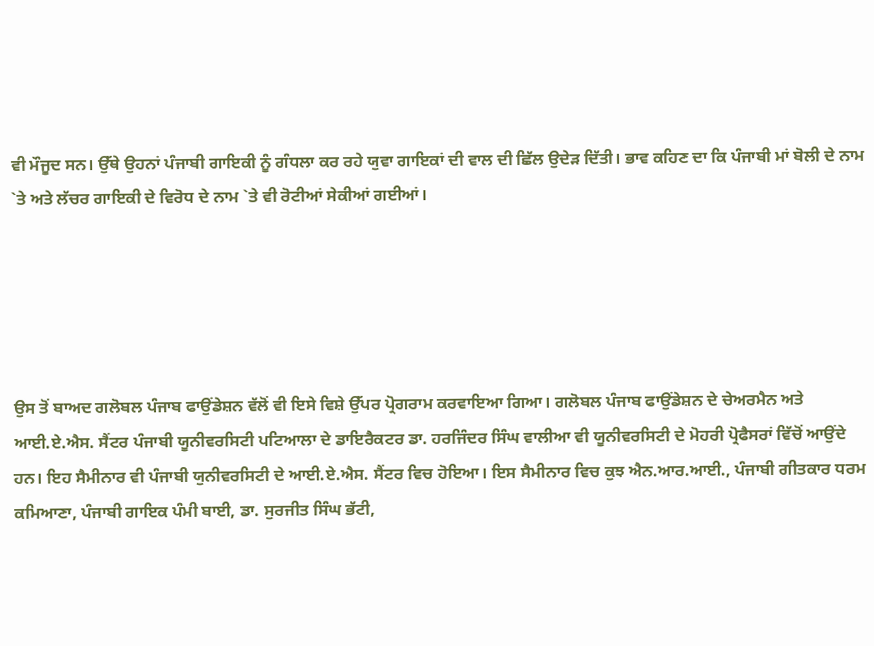ਵੀ ਮੌਜੂਦ ਸਨ। ਉੱਥੇ ਉਹਨਾਂ ਪੰਜਾਬੀ ਗਾਇਕੀ ਨੂੰ ਗੰਧਲਾ ਕਰ ਰਹੇ ਯੁਵਾ ਗਾਇਕਾਂ ਦੀ ਵਾਲ ਦੀ ਛਿੱਲ ਉਦੇੜ ਦਿੱਤੀ। ਭਾਵ ਕਹਿਣ ਦਾ ਕਿ ਪੰਜਾਬੀ ਮਾਂ ਬੋਲੀ ਦੇ ਨਾਮ `ਤੇ ਅਤੇ ਲੱਚਰ ਗਾਇਕੀ ਦੇ ਵਿਰੋਧ ਦੇ ਨਾਮ `ਤੇ ਵੀ ਰੋਟੀਆਂ ਸੇਕੀਆਂ ਗਈਆਂ।





ਉਸ ਤੋਂ ਬਾਅਦ ਗਲੋਬਲ ਪੰਜਾਬ ਫਾਉਂਡੇਸ਼ਨ ਵੱਲੋਂ ਵੀ ਇਸੇ ਵਿਸ਼ੇ ਉੱਪਰ ਪ੍ਰੋਗਰਾਮ ਕਰਵਾਇਆ ਗਿਆ। ਗਲੋਬਲ ਪੰਜਾਬ ਫਾਉਂਡੇਸ਼ਨ ਦੇ ਚੇਅਰਮੈਨ ਅਤੇ ਆਈ.ਏ.ਐਸ. ਸੈਂਟਰ ਪੰਜਾਬੀ ਯੂਨੀਵਰਸਿਟੀ ਪਟਿਆਲਾ ਦੇ ਡਾਇਰੈਕਟਰ ਡਾ. ਹਰਜਿੰਦਰ ਸਿੰਘ ਵਾਲੀਆ ਵੀ ਯੂਨੀਵਰਸਿਟੀ ਦੇ ਮੋਹਰੀ ਪ੍ਰੋਫੈਸਰਾਂ ਵਿੱਚੋਂ ਆਉਂਦੇ ਹਨ। ਇਹ ਸੈਮੀਨਾਰ ਵੀ ਪੰਜਾਬੀ ਯੁਨੀਵਰਸਿਟੀ ਦੇ ਆਈ.ਏ.ਐਸ. ਸੈਂਟਰ ਵਿਚ ਹੋਇਆ। ਇਸ ਸੈਮੀਨਾਰ ਵਿਚ ਕੁਝ ਐਨ.ਆਰ.ਆਈ., ਪੰਜਾਬੀ ਗੀਤਕਾਰ ਧਰਮ ਕਮਿਆਣਾ, ਪੰਜਾਬੀ ਗਾਇਕ ਪੰਮੀ ਬਾਈ, ਡਾ. ਸੁਰਜੀਤ ਸਿੰਘ ਭੱਟੀ,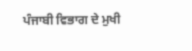ਪੰਜਾਬੀ ਵਿਭਾਗ ਦੇ ਮੁਖੀ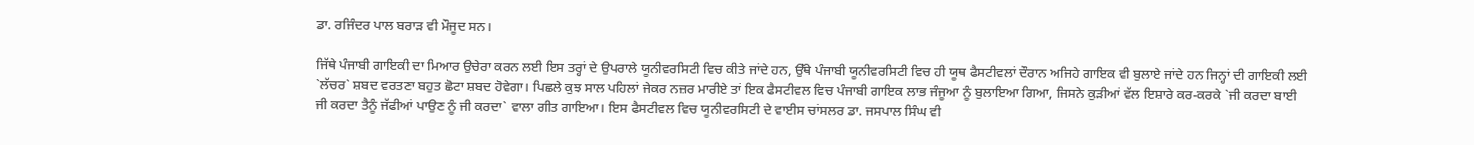ਡਾ. ਰਜਿੰਦਰ ਪਾਲ ਬਰਾੜ ਵੀ ਮੌਜੂਦ ਸਨ।

ਜਿੱਥੇ ਪੰਜਾਬੀ ਗਾਇਕੀ ਦਾ ਮਿਆਰ ਉਚੇਰਾ ਕਰਨ ਲਈ ਇਸ ਤਰ੍ਹਾਂ ਦੇ ਉਪਰਾਲੇ ਯੂਨੀਵਰਸਿਟੀ ਵਿਚ ਕੀਤੇ ਜਾਂਦੇ ਹਨ, ਉੱਥੇ ਪੰਜਾਬੀ ਯੂਨੀਵਰਸਿਟੀ ਵਿਚ ਹੀ ਯੂਥ ਫੈਸਟੀਵਲਾਂ ਦੌਰਾਨ ਅਜਿਹੇ ਗਾਇਕ ਵੀ ਬੁਲਾਏ ਜਾਂਦੇ ਹਨ ਜਿਨ੍ਹਾਂ ਦੀ ਗਾਇਕੀ ਲਈ `ਲੱਚਰ` ਸ਼ਬਦ ਵਰਤਣਾ ਬਹੁਤ ਛੋਟਾ ਸ਼ਬਦ ਹੋਵੇਗਾ। ਪਿਛਲੇ ਕੁਝ ਸਾਲ ਪਹਿਲਾਂ ਜੇਕਰ ਨਜ਼ਰ ਮਾਰੀਏ ਤਾਂ ਇਕ ਫੈਸਟੀਵਲ ਵਿਚ ਪੰਜਾਬੀ ਗਾਇਕ ਲਾਭ ਜੰਜੂਆ ਨੂੰ ਬੁਲਾਇਆ ਗਿਆ, ਜਿਸਨੇ ਕੁੜੀਆਂ ਵੱਲ ਇਸ਼ਾਰੇ ਕਰ-ਕਰਕੇ `ਜੀ ਕਰਦਾ ਬਾਈ ਜੀ ਕਰਦਾ ਤੈਨੂੰ ਜੱਫੀਆਂ ਪਾਉਣ ਨੂੰ ਜੀ ਕਰਦਾ` ਵਾਲਾ ਗੀਤ ਗਾਇਆ। ਇਸ ਫੈਸਟੀਵਲ ਵਿਚ ਯੂਨੀਵਰਸਿਟੀ ਦੇ ਵਾਈਸ ਚਾਂਸਲਰ ਡਾ. ਜਸਪਾਲ ਸਿੰਘ ਵੀ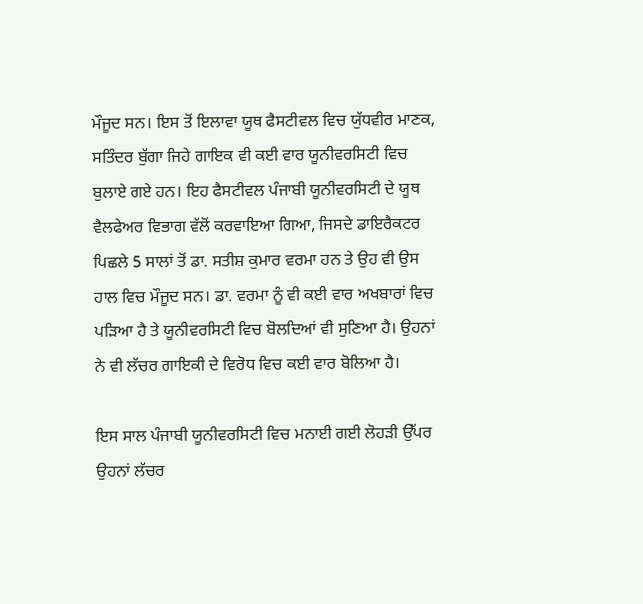ਮੌਜੂਦ ਸਨ। ਇਸ ਤੋਂ ਇਲਾਵਾ ਯੂਥ ਫੈਸਟੀਵਲ ਵਿਚ ਯੁੱਧਵੀਰ ਮਾਣਕ, ਸਤਿੰਦਰ ਬੁੱਗਾ ਜਿਹੇ ਗਾਇਕ ਵੀ ਕਈ ਵਾਰ ਯੂਨੀਵਰਸਿਟੀ ਵਿਚ ਬੁਲਾਏ ਗਏ ਹਨ। ਇਹ ਫੈਸਟੀਵਲ ਪੰਜਾਬੀ ਯੂਨੀਵਰਸਿਟੀ ਦੇ ਯੂਥ ਵੈਲਫੇਅਰ ਵਿਭਾਗ ਵੱਲੋਂ ਕਰਵਾਇਆ ਗਿਆ, ਜਿਸਦੇ ਡਾਇਰੈਕਟਰ ਪਿਛਲੇ 5 ਸਾਲਾਂ ਤੋਂ ਡਾ. ਸਤੀਸ਼ ਕੁਮਾਰ ਵਰਮਾ ਹਨ ਤੇ ਉਹ ਵੀ ਉਸ ਹਾਲ ਵਿਚ ਮੌਜੂਦ ਸਨ। ਡਾ. ਵਰਮਾ ਨੂੰ ਵੀ ਕਈ ਵਾਰ ਅਖਬਾਰਾਂ ਵਿਚ ਪੜਿਆ ਹੈ ਤੇ ਯੂਨੀਵਰਸਿਟੀ ਵਿਚ ਬੋਲਦਿਆਂ ਵੀ ਸੁਣਿਆ ਹੈ। ਉਹਨਾਂ ਨੇ ਵੀ ਲੱਚਰ ਗਾਇਕੀ ਦੇ ਵਿਰੋਧ ਵਿਚ ਕਈ ਵਾਰ ਬੋਲਿਆ ਹੈ।

ਇਸ ਸਾਲ ਪੰਜਾਬੀ ਯੂਨੀਵਰਸਿਟੀ ਵਿਚ ਮਨਾਈ ਗਈ ਲੋਹੜੀ ਉੱਪਰ ਉਹਨਾਂ ਲੱਚਰ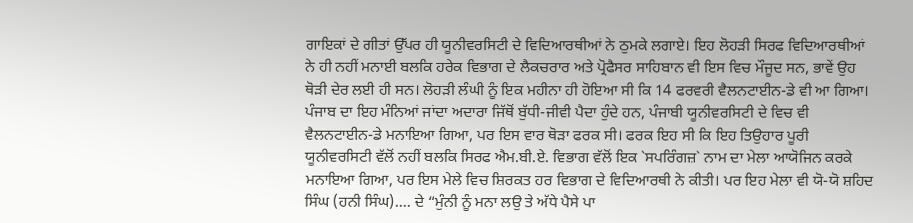ਗਾਇਕਾਂ ਦੇ ਗੀਤਾਂ ਉੱਪਰ ਹੀ ਯੂਨੀਵਰਸਿਟੀ ਦੇ ਵਿਦਿਆਰਥੀਆਂ ਨੇ ਠੁਮਕੇ ਲਗਾਏ। ਇਹ ਲੋਹੜੀ ਸਿਰਫ ਵਿਦਿਆਰਥੀਆਂ ਨੇ ਹੀ ਨਹੀਂ ਮਨਾਈ ਬਲਕਿ ਹਰੇਕ ਵਿਭਾਗ ਦੇ ਲੈਕਚਰਾਰ ਅਤੇ ਪ੍ਰੋਫੈਸਰ ਸਾਹਿਬਾਨ ਵੀ ਇਸ ਵਿਚ ਮੌਜੂਦ ਸਨ, ਭਾਵੇਂ ਉਹ ਥੋੜੀ ਦੇਰ ਲਈ ਹੀ ਸਨ। ਲੋਹੜੀ ਲੰਘੀ ਨੂੰ ਇਕ ਮਹੀਨਾ ਹੀ ਹੋਇਆ ਸੀ ਕਿ 14 ਫਰਵਰੀ ਵੈਲਨਟਾਈਨ-ਡੇ ਵੀ ਆ ਗਿਆ। ਪੰਜਾਬ ਦਾ ਇਹ ਮੰਨਿਆਂ ਜਾਂਦਾ ਅਦਾਰਾ ਜਿੱਥੋਂ ਬੁੱਧੀ-ਜੀਵੀ ਪੈਦਾ ਹੁੰਦੇ ਹਨ, ਪੰਜਾਬੀ ਯੂਨੀਵਰਸਿਟੀ ਦੇ ਵਿਚ ਵੀ ਵੈਲਨਟਾਈਨ-ਡੇ ਮਨਾਇਆ ਗਿਆ, ਪਰ ਇਸ ਵਾਰ ਥੋੜਾ ਫਰਕ ਸੀ। ਫਰਕ ਇਹ ਸੀ ਕਿ ਇਹ ਤਿਉਹਾਰ ਪੂਰੀ ਯੂਨੀਵਰਸਿਟੀ ਵੱਲੋਂ ਨਹੀਂ ਬਲਕਿ ਸਿਰਫ ਐਮ.ਬੀ.ਏ. ਵਿਭਾਗ ਵੱਲੋਂ ਇਕ `ਸਪਰਿੰਗਜ਼` ਨਾਮ ਦਾ ਮੇਲਾ ਆਯੋਜਿਨ ਕਰਕੇ ਮਨਾਇਆ ਗਿਆ, ਪਰ ਇਸ ਮੇਲੇ ਵਿਚ ਸ਼ਿਰਕਤ ਹਰ ਵਿਭਾਗ ਦੇ ਵਿਦਿਆਰਥੀ ਨੇ ਕੀਤੀ। ਪਰ ਇਹ ਮੇਲਾ ਵੀ ਯੋ-ਯੋ ਸ਼ਹਿਦ ਸਿੰਘ (ਹਨੀ ਸਿੰਘ)…. ਦੇ “ਮੁੰਨੀ ਨੂੰ ਮਨਾ ਲਉ ਤੇ ਅੱਧੇ ਪੈਸੇ ਪਾ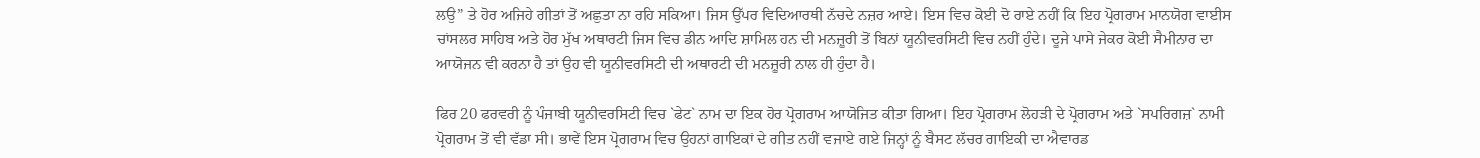ਲਉ” ਤੇ ਹੋਰ ਅਜਿਹੇ ਗੀਤਾਂ ਤੋਂ ਅਛੁਤਾ ਨਾ ਰਹਿ ਸਕਿਆ। ਜਿਸ ਉੱਪਰ ਵਿਦਿਆਰਥੀ ਨੱਚਦੇ ਨਜ਼ਰ ਆਏ। ਇਸ ਵਿਚ ਕੋਈ ਦੋ ਰਾਏ ਨਹੀਂ ਕਿ ਇਹ ਪ੍ਰੋਗਰਾਮ ਮਾਨਯੋਗ ਵਾਈਸ ਚਾਂਸਲਰ ਸਾਹਿਬ ਅਤੇ ਹੋਰ ਮੁੱਖ ਅਥਾਰਟੀ ਜਿਸ ਵਿਚ ਡੀਨ ਆਦਿ ਸ਼ਾਮਿਲ ਹਨ ਦੀ ਮਨਜ਼ੂਰੀ ਤੋਂ ਬਿਨਾਂ ਯੂਨੀਵਰਸਿਟੀ ਵਿਚ ਨਹੀਂ ਹੁੰਦੇ। ਦੂਜੇ ਪਾਸੇ ਜੇਕਰ ਕੋਈ ਸੈਮੀਨਾਰ ਦਾ ਆਯੋਜਨ ਵੀ ਕਰਨਾ ਹੈ ਤਾਂ ਉਹ ਵੀ ਯੂਨੀਵਰਸਿਟੀ ਦੀ ਅਥਾਰਟੀ ਦੀ ਮਨਜ਼ੂਰੀ ਨਾਲ ਹੀ ਹੁੰਦਾ ਹੈ।

ਫਿਰ 20 ਫਰਵਰੀ ਨੂੰ ਪੰਜਾਬੀ ਯੂਨੀਵਰਸਿਟੀ ਵਿਚ `ਫੇਟ` ਨਾਮ ਦਾ ਇਕ ਹੋਰ ਪ੍ਰੋਗਰਾਮ ਆਯੋਜਿਤ ਕੀਤਾ ਗਿਆ। ਇਹ ਪ੍ਰੋਗਰਾਮ ਲੋਹੜੀ ਦੇ ਪ੍ਰੋਗਰਾਮ ਅਤੇ `ਸਪਰਿਗਜ਼` ਨਾਮੀ ਪ੍ਰੋਗਰਾਮ ਤੋਂ ਵੀ ਵੱਡਾ ਸੀ। ਭਾਵੇਂ ਇਸ ਪ੍ਰੋਗਰਾਮ ਵਿਚ ਉਹਨਾਂ ਗਾਇਕਾਂ ਦੇ ਗੀਤ ਨਹੀਂ ਵਜਾਏ ਗਏ ਜਿਨ੍ਹਾਂ ਨੂੰ ਬੈਸਟ ਲੱਚਰ ਗਾਇਕੀ ਦਾ ਐਵਾਰਡ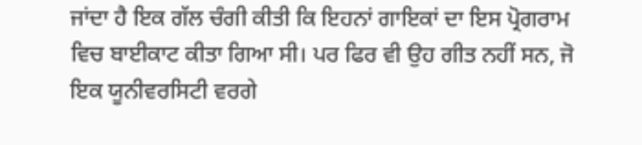ਜਾਂਦਾ ਹੈ ਇਕ ਗੱਲ ਚੰਗੀ ਕੀਤੀ ਕਿ ਇਹਨਾਂ ਗਾਇਕਾਂ ਦਾ ਇਸ ਪ੍ਰੋਗਰਾਮ ਵਿਚ ਬਾਈਕਾਟ ਕੀਤਾ ਗਿਆ ਸੀ। ਪਰ ਫਿਰ ਵੀ ਉਹ ਗੀਤ ਨਹੀਂ ਸਨ, ਜੋ ਇਕ ਯੂਨੀਵਰਸਿਟੀ ਵਰਗੇ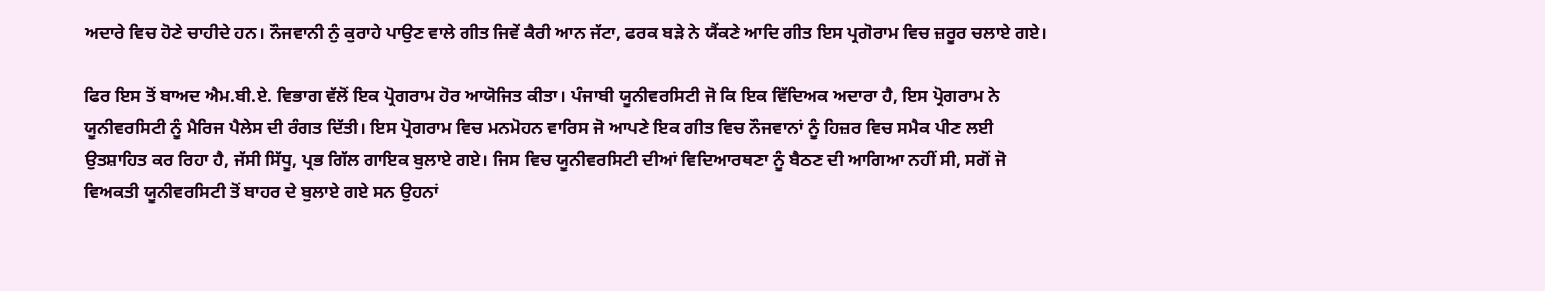ਅਦਾਰੇ ਵਿਚ ਹੋਣੇ ਚਾਹੀਦੇ ਹਨ। ਨੌਜਵਾਨੀ ਨੁੰ ਕੁਰਾਹੇ ਪਾਉਣ ਵਾਲੇ ਗੀਤ ਜਿਵੇਂ ਕੈਰੀ ਆਨ ਜੱਟਾ, ਫਰਕ ਬੜੇ ਨੇ ਯੈਂਕਣੇ ਆਦਿ ਗੀਤ ਇਸ ਪ੍ਰਗੋਰਾਮ ਵਿਚ ਜ਼ਰੂਰ ਚਲਾਏ ਗਏ।

ਫਿਰ ਇਸ ਤੋਂ ਬਾਅਦ ਐਮ.ਬੀ.ਏ. ਵਿਭਾਗ ਵੱਲੋਂ ਇਕ ਪ੍ਰੋਗਰਾਮ ਹੋਰ ਆਯੋਜਿਤ ਕੀਤਾ। ਪੰਜਾਬੀ ਯੂਨੀਵਰਸਿਟੀ ਜੋ ਕਿ ਇਕ ਵਿੱਦਿਅਕ ਅਦਾਰਾ ਹੈ, ਇਸ ਪ੍ਰੋਗਰਾਮ ਨੇ ਯੂਨੀਵਰਸਿਟੀ ਨੂੰ ਮੈਰਿਜ ਪੈਲੇਸ ਦੀ ਰੰਗਤ ਦਿੱਤੀ। ਇਸ ਪ੍ਰੋਗਰਾਮ ਵਿਚ ਮਨਮੋਹਨ ਵਾਰਿਸ ਜੋ ਆਪਣੇ ਇਕ ਗੀਤ ਵਿਚ ਨੌਜਵਾਨਾਂ ਨੂੰ ਹਿਜ਼ਰ ਵਿਚ ਸਮੈਕ ਪੀਣ ਲਈ ਉਤਸ਼ਾਹਿਤ ਕਰ ਰਿਹਾ ਹੈ, ਜੱਸੀ ਸਿੱਧੂ, ਪ੍ਰਭ ਗਿੱਲ ਗਾਇਕ ਬੁਲਾਏ ਗਏ। ਜਿਸ ਵਿਚ ਯੂਨੀਵਰਸਿਟੀ ਦੀਆਂ ਵਿਦਿਆਰਥਣਾ ਨੂੰ ਬੈਠਣ ਦੀ ਆਗਿਆ ਨਹੀਂ ਸੀ, ਸਗੋਂ ਜੋ ਵਿਅਕਤੀ ਯੂਨੀਵਰਸਿਟੀ ਤੋਂ ਬਾਹਰ ਦੇ ਬੁਲਾਏ ਗਏ ਸਨ ਉਹਨਾਂ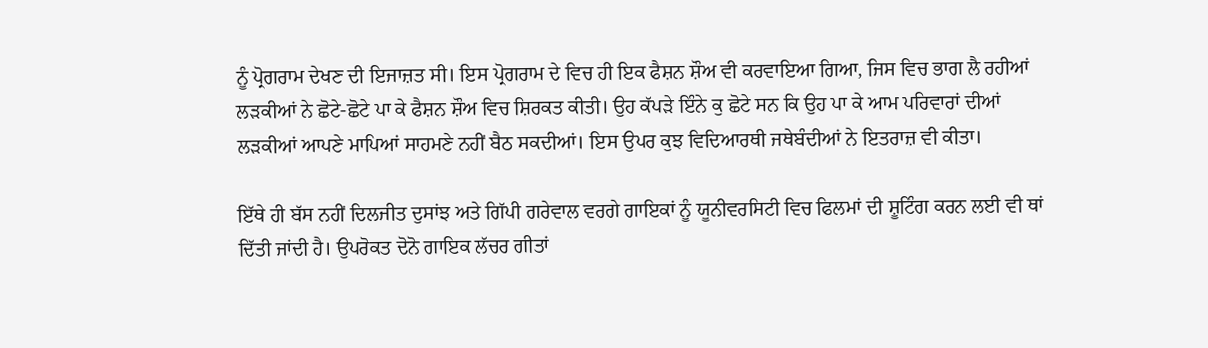ਨੂੰ ਪ੍ਰੋਗਰਾਮ ਦੇਖਣ ਦੀ ਇਜਾਜ਼ਤ ਸੀ। ਇਸ ਪ੍ਰੋਗਰਾਮ ਦੇ ਵਿਚ ਹੀ ਇਕ ਫੈਸ਼ਨ ਸ਼ੌਅ ਵੀ ਕਰਵਾਇਆ ਗਿਆ, ਜਿਸ ਵਿਚ ਭਾਗ ਲੈ ਰਹੀਆਂ ਲੜਕੀਆਂ ਨੇ ਛੋਟੇ-ਛੋਟੇ ਪਾ ਕੇ ਫੈਸ਼ਨ ਸ਼ੌਅ ਵਿਚ ਸ਼ਿਰਕਤ ਕੀਤੀ। ਉਹ ਕੱਪੜੇ ਇੰਨੇ ਕੁ ਛੋਟੇ ਸਨ ਕਿ ਉਹ ਪਾ ਕੇ ਆਮ ਪਰਿਵਾਰਾਂ ਦੀਆਂ ਲੜਕੀਆਂ ਆਪਣੇ ਮਾਪਿਆਂ ਸਾਹਮਣੇ ਨਹੀਂ ਬੈਠ ਸਕਦੀਆਂ। ਇਸ ਉਪਰ ਕੁਝ ਵਿਦਿਆਰਥੀ ਜਥੇਬੰਦੀਆਂ ਨੇ ਇਤਰਾਜ਼ ਵੀ ਕੀਤਾ।

ਇੱਥੇ ਹੀ ਬੱਸ ਨਹੀਂ ਦਿਲਜੀਤ ਦੁਸਾਂਝ ਅਤੇ ਗਿੱਪੀ ਗਰੇਵਾਲ ਵਰਗੇ ਗਾਇਕਾਂ ਨੂੰ ਯੂਨੀਵਰਸਿਟੀ ਵਿਚ ਫਿਲਮਾਂ ਦੀ ਸ਼ੂਟਿੰਗ ਕਰਨ ਲਈ ਵੀ ਥਾਂ ਦਿੱਤੀ ਜਾਂਦੀ ਹੈ। ਉਪਰੋਕਤ ਦੋਨੋ ਗਾਇਕ ਲੱਚਰ ਗੀਤਾਂ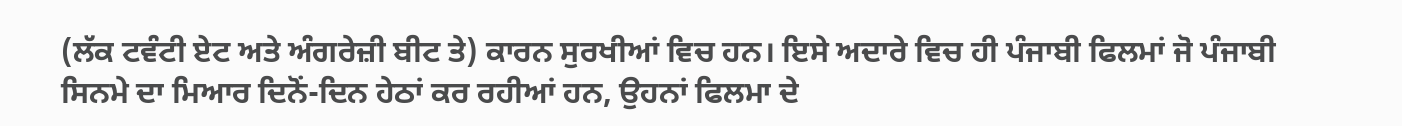(ਲੱਕ ਟਵੰਟੀ ਏਟ ਅਤੇ ਅੰਗਰੇਜ਼ੀ ਬੀਟ ਤੇ) ਕਾਰਨ ਸੁਰਖੀਆਂ ਵਿਚ ਹਨ। ਇਸੇ ਅਦਾਰੇ ਵਿਚ ਹੀ ਪੰਜਾਬੀ ਫਿਲਮਾਂ ਜੋ ਪੰਜਾਬੀ ਸਿਨਮੇ ਦਾ ਮਿਆਰ ਦਿਨੋਂ-ਦਿਨ ਹੇਠਾਂ ਕਰ ਰਹੀਆਂ ਹਨ, ਉਹਨਾਂ ਫਿਲਮਾ ਦੇ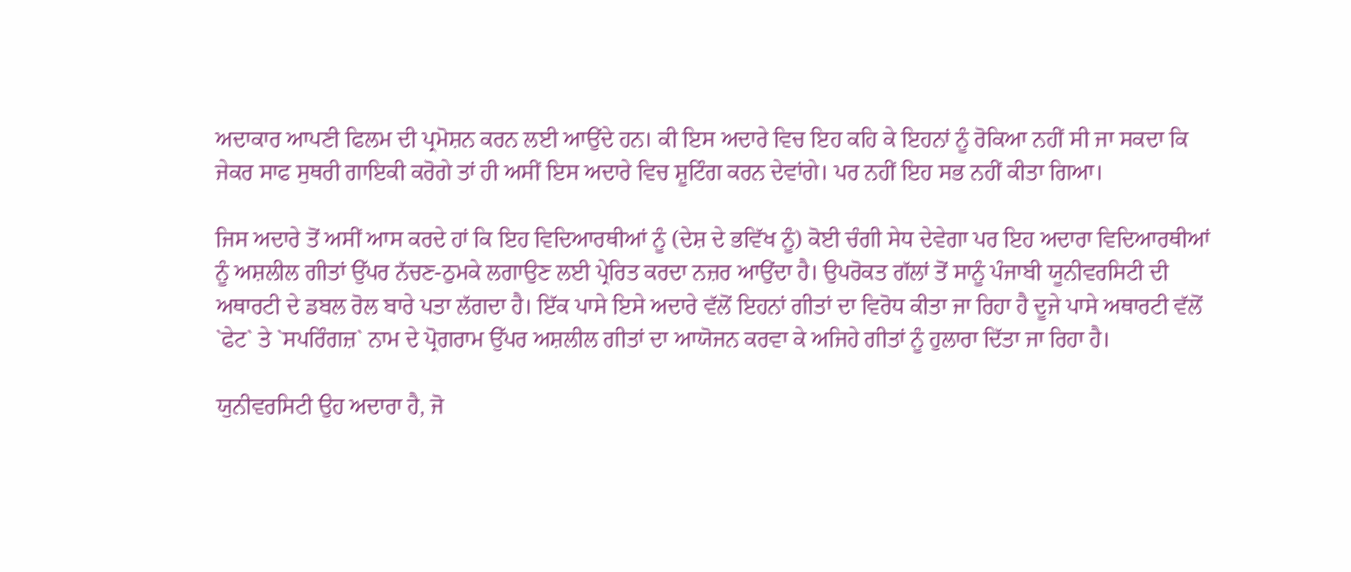ਅਦਾਕਾਰ ਆਪਣੀ ਫਿਲਮ ਦੀ ਪ੍ਰਮੋਸ਼ਨ ਕਰਨ ਲਈ ਆਉਂਦੇ ਹਨ। ਕੀ ਇਸ ਅਦਾਰੇ ਵਿਚ ਇਹ ਕਹਿ ਕੇ ਇਹਨਾਂ ਨੂੰ ਰੋਕਿਆ ਨਹੀਂ ਸੀ ਜਾ ਸਕਦਾ ਕਿ ਜੇਕਰ ਸਾਫ ਸੁਥਰੀ ਗਾਇਕੀ ਕਰੋਗੇ ਤਾਂ ਹੀ ਅਸੀਂ ਇਸ ਅਦਾਰੇ ਵਿਚ ਸ਼ੂਟਿੰਗ ਕਰਨ ਦੇਵਾਂਗੇ। ਪਰ ਨਹੀਂ ਇਹ ਸਭ ਨਹੀਂ ਕੀਤਾ ਗਿਆ।

ਜਿਸ ਅਦਾਰੇ ਤੋਂ ਅਸੀਂ ਆਸ ਕਰਦੇ ਹਾਂ ਕਿ ਇਹ ਵਿਦਿਆਰਥੀਆਂ ਨੂੰ (ਦੇਸ਼ ਦੇ ਭਵਿੱਖ ਨੂੰ) ਕੋਈ ਚੰਗੀ ਸੇਧ ਦੇਵੇਗਾ ਪਰ ਇਹ ਅਦਾਰਾ ਵਿਦਿਆਰਥੀਆਂ ਨੂੰ ਅਸ਼ਲੀਲ ਗੀਤਾਂ ਉੱਪਰ ਨੱਚਣ-ਠੁਮਕੇ ਲਗਾਉਣ ਲਈ ਪ੍ਰੇਰਿਤ ਕਰਦਾ ਨਜ਼ਰ ਆਉਂਦਾ ਹੈ। ਉਪਰੋਕਤ ਗੱਲਾਂ ਤੋਂ ਸਾਨੂੰ ਪੰਜਾਬੀ ਯੂਨੀਵਰਸਿਟੀ ਦੀ ਅਥਾਰਟੀ ਦੇ ਡਬਲ ਰੋਲ ਬਾਰੇ ਪਤਾ ਲੱਗਦਾ ਹੈ। ਇੱਕ ਪਾਸੇ ਇਸੇ ਅਦਾਰੇ ਵੱਲੋਂ ਇਹਨਾਂ ਗੀਤਾਂ ਦਾ ਵਿਰੋਧ ਕੀਤਾ ਜਾ ਰਿਹਾ ਹੈ ਦੂਜੇ ਪਾਸੇ ਅਥਾਰਟੀ ਵੱਲੋਂ `ਫੇਟ` ਤੇ `ਸਪਰਿੰਗਜ਼` ਨਾਮ ਦੇ ਪ੍ਰੋਗਰਾਮ ਉੱਪਰ ਅਸ਼ਲੀਲ ਗੀਤਾਂ ਦਾ ਆਯੋਜਨ ਕਰਵਾ ਕੇ ਅਜਿਹੇ ਗੀਤਾਂ ਨੂੰ ਹੁਲਾਰਾ ਦਿੱਤਾ ਜਾ ਰਿਹਾ ਹੈ।

ਯੁਨੀਵਰਸਿਟੀ ਉਹ ਅਦਾਰਾ ਹੈ, ਜੋ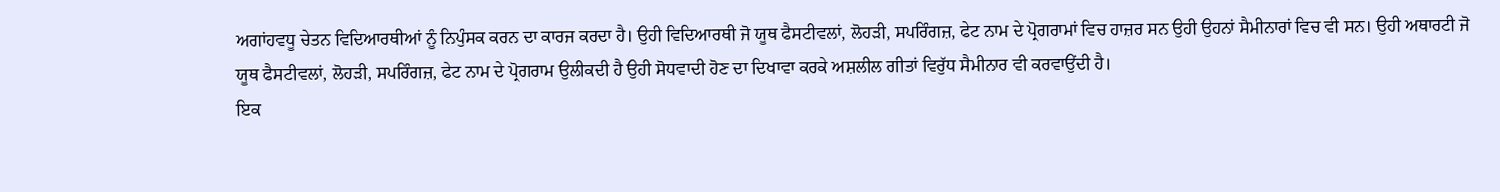ਅਗਾਂਹਵਧੂ ਚੇਤਨ ਵਿਦਿਆਰਥੀਆਂ ਨੂੰ ਨਿਪੁੰਸਕ ਕਰਨ ਦਾ ਕਾਰਜ ਕਰਦਾ ਹੈ। ਉਹੀ ਵਿਦਿਆਰਥੀ ਜੋ ਯੂਥ ਫੈਸਟੀਵਲਾਂ, ਲੋਹੜੀ, ਸਪਰਿੰਗਜ਼, ਫੇਟ ਨਾਮ ਦੇ ਪ੍ਰੋਗਰਾਮਾਂ ਵਿਚ ਹਾਜ਼ਰ ਸਨ ਉਹੀ ਉਹਨਾਂ ਸੈਮੀਨਾਰਾਂ ਵਿਚ ਵੀ ਸਨ। ਉਹੀ ਅਥਾਰਟੀ ਜੋ ਯੂਥ ਫੈਸਟੀਵਲਾਂ, ਲੋਹੜੀ, ਸਪਰਿੰਗਜ਼, ਫੇਟ ਨਾਮ ਦੇ ਪ੍ਰੋਗਰਾਮ ਉਲੀਕਦੀ ਹੈ ਉਹੀ ਸੋਧਵਾਦੀ ਹੋਣ ਦਾ ਦਿਖਾਵਾ ਕਰਕੇ ਅਸ਼ਲੀਲ ਗੀਤਾਂ ਵਿਰੁੱਧ ਸੈਮੀਨਾਰ ਵੀ ਕਰਵਾਉਂਦੀ ਹੈ।
ਇਕ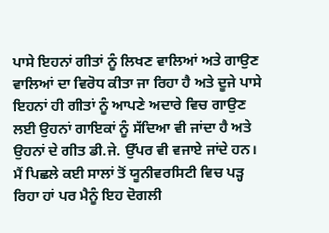ਪਾਸੇ ਇਹਨਾਂ ਗੀਤਾਂ ਨੂੰ ਲਿਖਣ ਵਾਲਿਆਂ ਅਤੇ ਗਾਉਣ ਵਾਲਿਆਂ ਦਾ ਵਿਰੋਧ ਕੀਤਾ ਜਾ ਰਿਹਾ ਹੈ ਅਤੇ ਦੂਜੇ ਪਾਸੇ ਇਹਨਾਂ ਹੀ ਗੀਤਾਂ ਨੂੰ ਆਪਣੇ ਅਦਾਰੇ ਵਿਚ ਗਾਉਣ ਲਈ ਉਹਨਾਂ ਗਾਇਕਾਂ ਨੂੰ ਸੱਦਿਆ ਵੀ ਜਾਂਦਾ ਹੈ ਅਤੇ ਉਹਨਾਂ ਦੇ ਗੀਤ ਡੀ.ਜੇ. ਉੱਪਰ ਵੀ ਵਜਾਏ ਜਾਂਦੇ ਹਨ। ਮੈਂ ਪਿਛਲੇ ਕਈ ਸਾਲਾਂ ਤੋਂ ਯੂਨੀਵਰਸਿਟੀ ਵਿਚ ਪੜ੍ਹ ਰਿਹਾ ਹਾਂ ਪਰ ਮੈਨੂੰ ਇਹ ਦੋਗਲੀ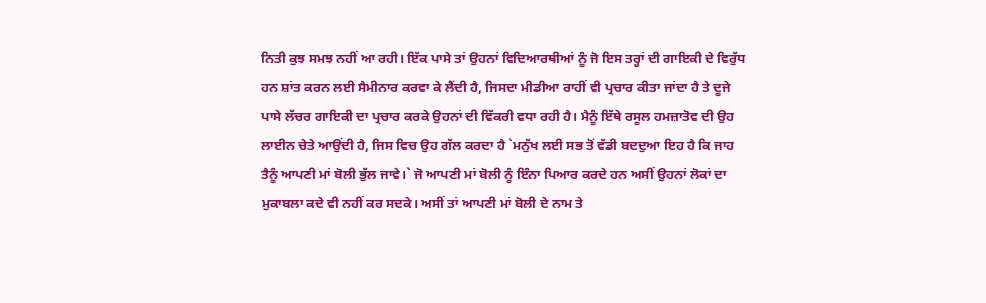ਨਿਤੀ ਕੁਝ ਸਮਝ ਨਹੀਂ ਆ ਰਹੀ। ਇੱਕ ਪਾਸੇ ਤਾਂ ਉਹਨਾਂ ਵਿਦਿਆਰਥੀਆਂ ਨੂੰ ਜੋ ਇਸ ਤਰ੍ਹਾਂ ਦੀ ਗਾਇਕੀ ਦੇ ਵਿਰੁੱਧ ਹਨ ਸ਼ਾਂਤ ਕਰਨ ਲਈ ਸੈਮੀਨਾਰ ਕਰਵਾ ਕੇ ਲੈਂਦੀ ਹੈ, ਜਿਸਦਾ ਮੀਡੀਆ ਰਾਹੀਂ ਵੀ ਪ੍ਰਚਾਰ ਕੀਤਾ ਜਾਂਦਾ ਹੈ ਤੇ ਦੂਜੇ ਪਾਸੇ ਲੱਚਰ ਗਾਇਕੀ ਦਾ ਪ੍ਰਚਾਰ ਕਰਕੇ ਉਹਨਾਂ ਦੀ ਵਿੱਕਰੀ ਵਧਾ ਰਹੀ ਹੈ। ਮੈਨੂੰ ਇੱਥੇ ਰਸੂਲ ਹਮਜ਼ਾਤੋਵ ਦੀ ਉਹ ਲਾਈਨ ਚੇਤੇ ਆਉਂਦੀ ਹੈ, ਜਿਸ ਵਿਚ ਉਹ ਗੱਲ ਕਰਦਾ ਹੈ `ਮਨੁੱਖ ਲਈ ਸਭ ਤੋਂ ਵੱਡੀ ਬਦਦੁਆ ਇਹ ਹੈ ਕਿ ਜਾਹ ਤੈਨੂੰ ਆਪਣੀ ਮਾਂ ਬੋਲੀ ਭੁੱਲ ਜਾਵੇ।` ਜੋ ਆਪਣੀ ਮਾਂ ਬੋਲੀ ਨੂੰ ਇੰਨਾ ਪਿਆਰ ਕਰਦੇ ਹਨ ਅਸੀਂ ਉਹਨਾਂ ਲੋਕਾਂ ਦਾ ਮੁਕਾਬਲਾ ਕਦੇ ਵੀ ਨਹੀਂ ਕਰ ਸਦਕੇ। ਅਸੀਂ ਤਾਂ ਆਪਣੀ ਮਾਂ ਬੋਲੀ ਦੇ ਨਾਮ ਤੇ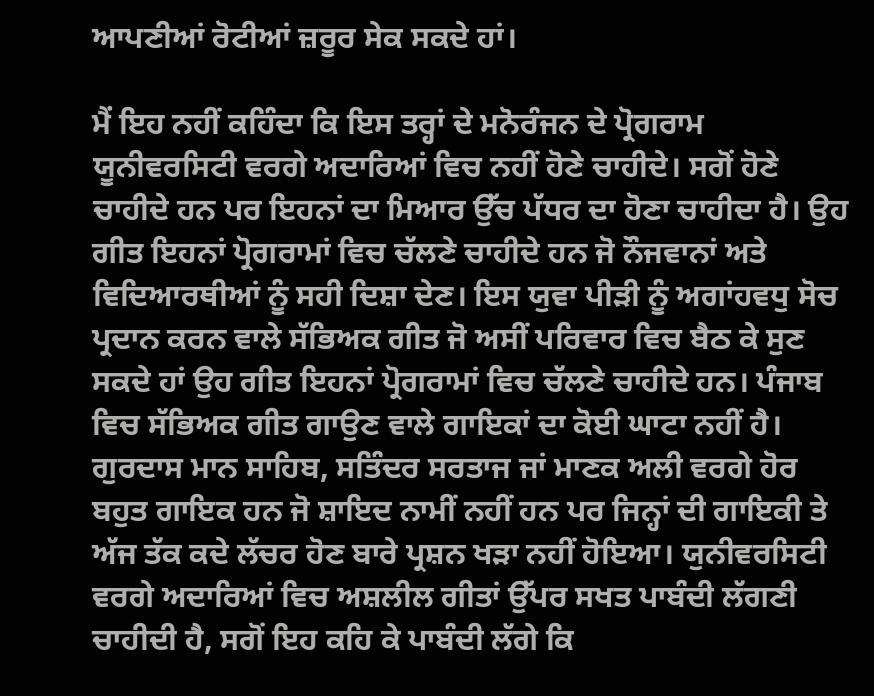ਆਪਣੀਆਂ ਰੋਟੀਆਂ ਜ਼ਰੂਰ ਸੇਕ ਸਕਦੇ ਹਾਂ।

ਮੈਂ ਇਹ ਨਹੀਂ ਕਹਿੰਦਾ ਕਿ ਇਸ ਤਰ੍ਹਾਂ ਦੇ ਮਨੋਰੰਜਨ ਦੇ ਪ੍ਰੋਗਰਾਮ ਯੂਨੀਵਰਸਿਟੀ ਵਰਗੇ ਅਦਾਰਿਆਂ ਵਿਚ ਨਹੀਂ ਹੋਣੇ ਚਾਹੀਦੇ। ਸਗੋਂ ਹੋਣੇ ਚਾਹੀਦੇ ਹਨ ਪਰ ਇਹਨਾਂ ਦਾ ਮਿਆਰ ਉੱਚ ਪੱਧਰ ਦਾ ਹੋਣਾ ਚਾਹੀਦਾ ਹੈ। ਉਹ ਗੀਤ ਇਹਨਾਂ ਪ੍ਰੋਗਰਾਮਾਂ ਵਿਚ ਚੱਲਣੇ ਚਾਹੀਦੇ ਹਨ ਜੋ ਨੌਜਵਾਨਾਂ ਅਤੇ ਵਿਦਿਆਰਥੀਆਂ ਨੂੰ ਸਹੀ ਦਿਸ਼ਾ ਦੇਣ। ਇਸ ਯੁਵਾ ਪੀੜੀ ਨੂੰ ਅਗਾਂਹਵਧੁ ਸੋਚ ਪ੍ਰਦਾਨ ਕਰਨ ਵਾਲੇ ਸੱਭਿਅਕ ਗੀਤ ਜੋ ਅਸੀਂ ਪਰਿਵਾਰ ਵਿਚ ਬੈਠ ਕੇ ਸੁਣ ਸਕਦੇ ਹਾਂ ਉਹ ਗੀਤ ਇਹਨਾਂ ਪ੍ਰੋਗਰਾਮਾਂ ਵਿਚ ਚੱਲਣੇ ਚਾਹੀਦੇ ਹਨ। ਪੰਜਾਬ ਵਿਚ ਸੱਭਿਅਕ ਗੀਤ ਗਾਉਣ ਵਾਲੇ ਗਾਇਕਾਂ ਦਾ ਕੋਈ ਘਾਟਾ ਨਹੀਂ ਹੈ। ਗੁਰਦਾਸ ਮਾਨ ਸਾਹਿਬ, ਸਤਿੰਦਰ ਸਰਤਾਜ ਜਾਂ ਮਾਣਕ ਅਲੀ ਵਰਗੇ ਹੋਰ ਬਹੁਤ ਗਾਇਕ ਹਨ ਜੋ ਸ਼ਾਇਦ ਨਾਮੀਂ ਨਹੀਂ ਹਨ ਪਰ ਜਿਨ੍ਹਾਂ ਦੀ ਗਾਇਕੀ ਤੇ ਅੱਜ ਤੱਕ ਕਦੇ ਲੱਚਰ ਹੋਣ ਬਾਰੇ ਪ੍ਰਸ਼ਨ ਖੜਾ ਨਹੀਂ ਹੋਇਆ। ਯੁਨੀਵਰਸਿਟੀ ਵਰਗੇ ਅਦਾਰਿਆਂ ਵਿਚ ਅਸ਼ਲੀਲ ਗੀਤਾਂ ਉੱਪਰ ਸਖਤ ਪਾਬੰਦੀ ਲੱਗਣੀ ਚਾਹੀਦੀ ਹੈ, ਸਗੋਂ ਇਹ ਕਹਿ ਕੇ ਪਾਬੰਦੀ ਲੱਗੇ ਕਿ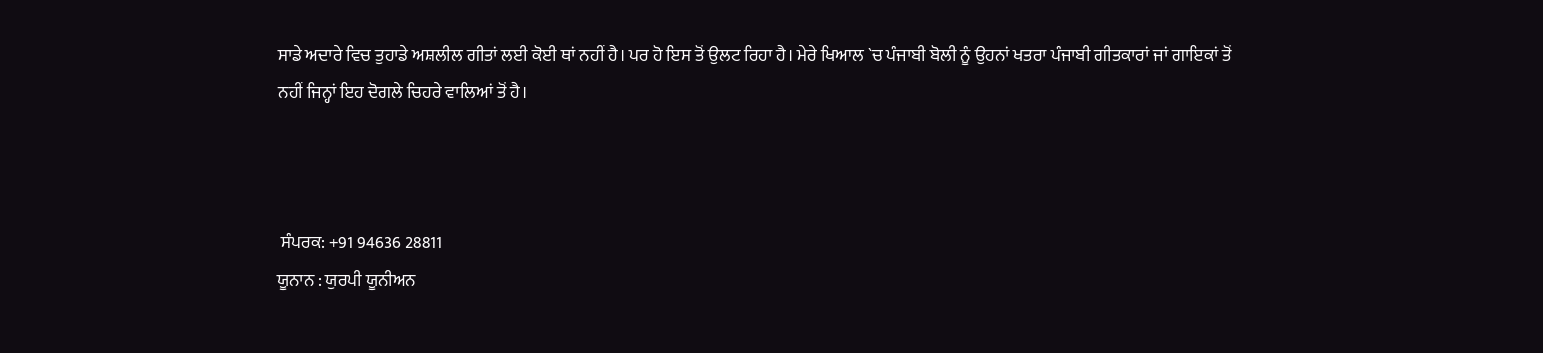ਸਾਡੇ ਅਦਾਰੇ ਵਿਚ ਤੁਹਾਡੇ ਅਸ਼ਲੀਲ ਗੀਤਾਂ ਲਈ ਕੋਈ ਥਾਂ ਨਹੀਂ ਹੈ। ਪਰ ਹੋ ਇਸ ਤੋਂ ਉਲਟ ਰਿਹਾ ਹੈ। ਮੇਰੇ ਖਿਆਲ `ਚ ਪੰਜਾਬੀ ਬੋਲੀ ਨੂੰ ਉਹਨਾਂ ਖਤਰਾ ਪੰਜਾਬੀ ਗੀਤਕਾਰਾਂ ਜਾਂ ਗਾਇਕਾਂ ਤੋਂ ਨਹੀਂ ਜਿਨ੍ਹਾਂ ਇਹ ਦੋਗਲੇ ਚਿਹਰੇ ਵਾਲਿਆਂ ਤੋਂ ਹੈ।



 ਸੰਪਰਕ: +91 94636 28811
ਯੂਨਾਨ : ਯੁਰਪੀ ਯੂਨੀਅਨ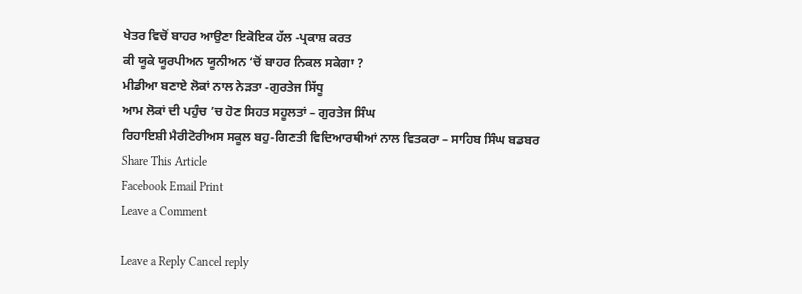ਖੇਤਰ ਵਿਚੋਂ ਬਾਹਰ ਆਉਣਾ ਇਕੋਇਕ ਹੱਲ -ਪ੍ਰਕਾਸ਼ ਕਰਤ
ਕੀ ਯੂਕੇ ਯੂਰਪੀਅਨ ਯੂਨੀਅਨ ‘ਚੋਂ ਬਾਹਰ ਨਿਕਲ ਸਕੇਗਾ ?
ਮੀਡੀਆ ਬਣਾਏ ਲੋਕਾਂ ਨਾਲ ਨੇੜਤਾ -ਗੁਰਤੇਜ ਸਿੱਧੂ
ਆਮ ਲੋਕਾਂ ਦੀ ਪਹੁੰਚ ’ਚ ਹੋਣ ਸਿਹਤ ਸਹੂਲਤਾਂ – ਗੁਰਤੇਜ ਸਿੰਘ
ਰਿਹਾਇਸ਼ੀ ਮੈਰੀਟੋਰੀਅਸ ਸਕੂਲ ਬਹੁ-ਗਿਣਤੀ ਵਿਦਿਆਰਥੀਆਂ ਨਾਲ ਵਿਤਕਰਾ – ਸਾਹਿਬ ਸਿੰਘ ਬਡਬਰ
Share This Article
Facebook Email Print
Leave a Comment

Leave a Reply Cancel reply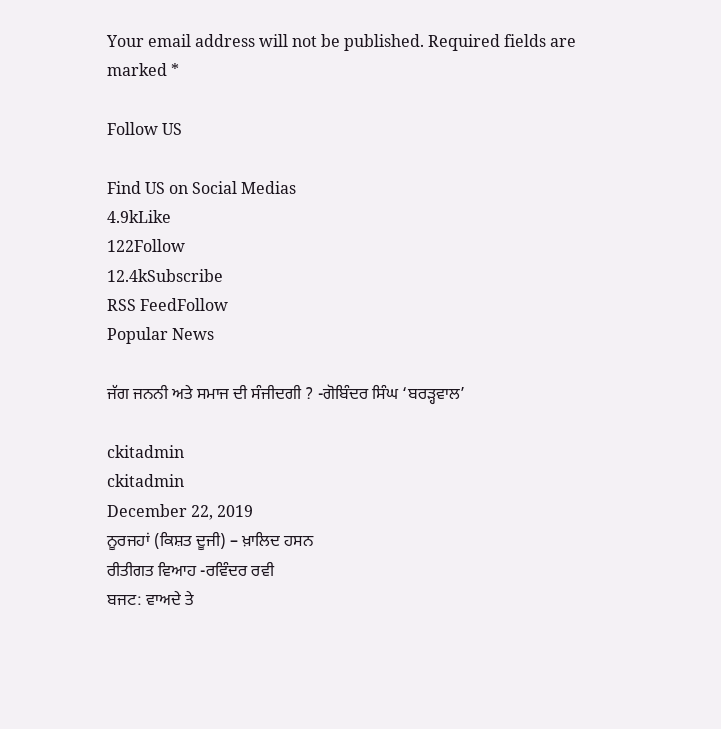Your email address will not be published. Required fields are marked *

Follow US

Find US on Social Medias
4.9kLike
122Follow
12.4kSubscribe
RSS FeedFollow
Popular News

ਜੱਗ ਜਨਨੀ ਅਤੇ ਸਮਾਜ ਦੀ ਸੰਜੀਦਗੀ ? -ਗੋਬਿੰਦਰ ਸਿੰਘ ‘ਬਰੜ੍ਹਵਾਲ’

ckitadmin
ckitadmin
December 22, 2019
ਨੂਰਜਹਾਂ (ਕਿਸ਼ਤ ਦੂਜੀ) – ਖ਼ਾਲਿਦ ਹਸਨ
ਰੀਤੀਗਤ ਵਿਆਹ -ਰਵਿੰਦਰ ਰਵੀ
ਬਜਟ: ਵਾਅਦੇ ਤੇ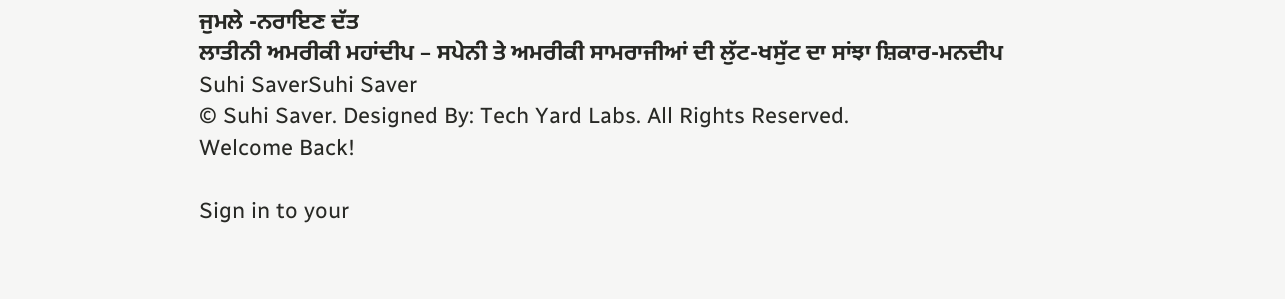ਜੁਮਲੇ -ਨਰਾਇਣ ਦੱਤ
ਲਾਤੀਨੀ ਅਮਰੀਕੀ ਮਹਾਂਦੀਪ – ਸਪੇਨੀ ਤੇ ਅਮਰੀਕੀ ਸਾਮਰਾਜੀਆਂ ਦੀ ਲੁੱਟ-ਖਸੁੱਟ ਦਾ ਸਾਂਝਾ ਸ਼ਿਕਾਰ-ਮਨਦੀਪ
Suhi SaverSuhi Saver
© Suhi Saver. Designed By: Tech Yard Labs. All Rights Reserved.
Welcome Back!

Sign in to your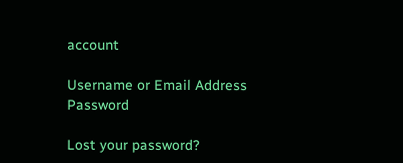account

Username or Email Address
Password

Lost your password?